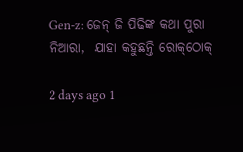Gen-z: ଜେନ୍‌ ଜି ପିଢିଙ୍କ କଥା ପୁରା ନିଆରା,  ଯାହା କହୁଛନ୍ତି ରୋକ୍‌ଠୋକ୍‌

2 days ago 1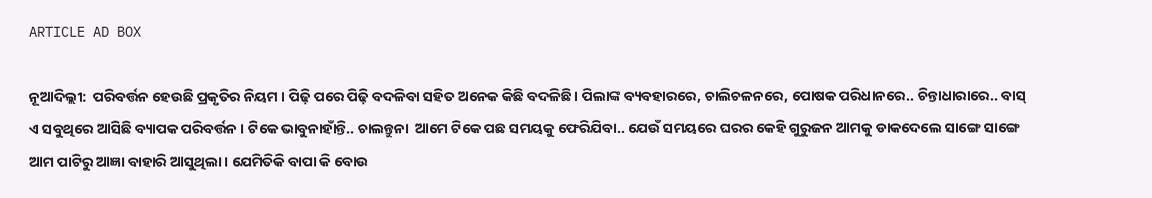ARTICLE AD BOX

ନୂଆଦିଲ୍ଲୀ:  ପରିବର୍ତ୍ତନ ହେଉଛି ପ୍ରକୃତିର ନିୟମ । ପିଢ଼ି ପରେ ପିଢ଼ି ବଦଳିବା ସହିତ ଅନେକ କିଛି ବଦଳିଛି । ପିଲାଙ୍କ ବ୍ୟବହାରରେ, ଚାଲିଚଳନରେ, ପୋଷକ ପରିଧାନରେ.. ଚିନ୍ତାଧାରାରେ.. ବାସ୍‌  ଏ ସବୁଥିରେ ଆସିଛି ବ୍ୟାପକ ପରିବର୍ତ୍ତନ । ଟିକେ ଭାବୁନାହାଁନ୍ତି.. ଚାଲନ୍ତୁନା  ଆମେ ଟିକେ ପଛ ସମୟକୁ ଫେରିଯିବା.. ଯେଉଁ ସମୟରେ ଘରର କେହି ଗୁରୁଜନ ଆମକୁ ଡାକଦେଲେ ସାଙ୍ଗେ ସାଙ୍ଗେ ଆମ ପାଟିରୁ ଆଜ୍ଞା ବାହାରି ଆସୁଥିଲା । ଯେମିତିକି ବାପା କି ବୋଉ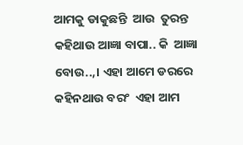ଆମକୁ ଡାକୁଛନ୍ତି  ଆଉ  ତୁରନ୍ତ  କହିଥାଉ ଆଜ୍ଞା ବାପା.. କି  ଆଜ୍ଞା ବୋଉ..,। ଏହା ଆମେ ଡରରେ କହିନଥାଉ ବରଂ  ଏହା ଆମ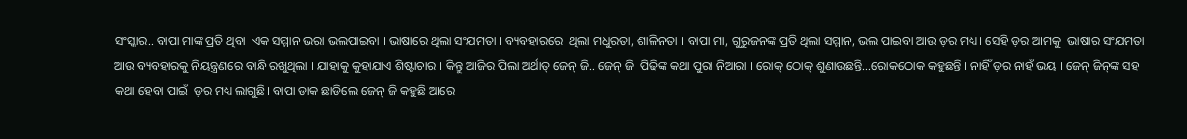ସଂସ୍କାର.. ବାପା ମାଙ୍କ ପ୍ରତି ଥିବା  ଏକ ସମ୍ମାନ ଭରା ଭଲପାଇବା । ଭାଷାରେ ଥିଲା ସଂଯମତା । ବ୍ୟବହାରରେ  ଥିଲା ମଧୁରତା, ଶାଳିନତା । ବାପା ମା, ଗୁରୁଜନଙ୍କ ପ୍ରତି ଥିଲା ସମ୍ମାନ, ଭଲ ପାଇବା ଆଉ ଡ଼ର ମଧ୍ୟ। ସେହି ଡ଼ର ଆମକୁ  ଭାଷାର ସଂଯମତା ଆଉ ବ୍ୟବହାରକୁ ନିୟନ୍ତ୍ରଣରେ ବାନ୍ଧି ରଖୁଥିଲା । ଯାହାକୁ କୁହାଯାଏ ଶିଷ୍ଟାଚାର । କିନ୍ତୁ ଆଜିର ପିଲା ଅର୍ଥାତ୍‌ ଜେନ୍‌ ଜି.. ଜେନ୍‌ ଜି  ପିଢିଙ୍କ କଥା ପୁରା ନିଆରା । ରୋକ୍‌ ଠୋକ୍‌ ଶୁଣାଉଛନ୍ତି…ରୋକଠୋକ କହୁଛନ୍ତି । ନାହିଁ ଡ଼ର ନାହଁ ଭୟ । ଜେନ୍‌ ଜିନ୍‌ଙ୍କ ସହ କଥା ହେବା ପାଇଁ  ଡ଼ର ମଧ୍ୟ ଲାଗୁଛି। ବାପା ଡାକ ଛାଡିଲେ ଜେନ୍‌ ଜି କହୁଛି ଆରେ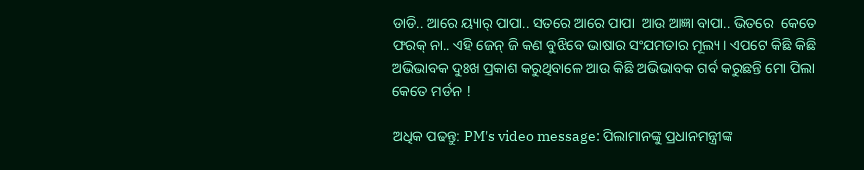ଡାଡି.. ଆରେ ୟ୍ୟାର୍‌ ପାପା.. ସତରେ ଆରେ ପାପା  ଆଉ ଆଜ୍ଞା ବାପା.. ଭିତରେ  କେତେ ଫରକ୍‌ ନା.. ଏହି ଜେନ୍‌ ଜି କଣ ବୁଝିବେ ଭାଷାର ସଂଯମତାର ମୂଲ୍ୟ । ଏପଟେ କିଛି କିଛି ଅଭିଭାବକ ଦୁଃଖ ପ୍ରକାଶ କରୁଥିବାଳେ ଆଉ କିଛି ଅଭିଭାବକ ଗର୍ବ କରୁଛନ୍ତି ମୋ ପିଲା କେତେ ମର୍ଡନ !

ଅଧିକ ପଢନ୍ତୁ: PM's video message: ପିଲାମାନଙ୍କୁ ପ୍ରଧାନମନ୍ତ୍ରୀଙ୍କ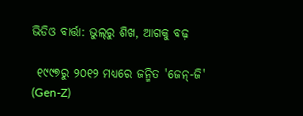ଭିଡିଓ ବାର୍ତ୍ତା: ଭୁଲ୍‌ରୁ ଶିଖ, ଆଗକୁ ବଢ଼

 ୧୯୯୭ରୁ ୨୦୧୨ ମଧ୍ୟରେ ଜନ୍ମିତ 'ଜେନ୍-ଜି' (Gen-Z)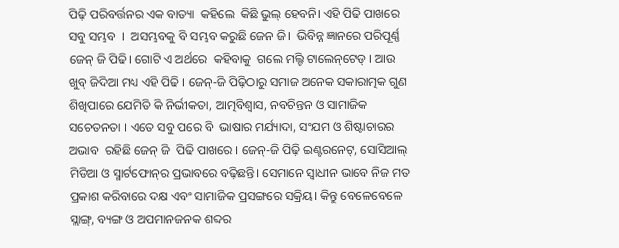ପିଢ଼ି ପରିବର୍ତ୍ତନର ଏକ ବାତ୍ୟା  କହିଲେ  କିଛି ଭୁଲ୍‌ ହେବନି। ଏହି ପିଢି ପାଖରେ ସବୁ ସମ୍ଭବ  ।  ଅସମ୍ଭବକୁ ବି ସମ୍ଭବ କରୁଛି ଜେନ ଜି।  ଭିବିନ୍ନ ଜ୍ଞାନରେ ପରିପୂର୍ଣ୍ଣ ଜେନ୍‌ ଜି ପିଢି। ଗୋଟି ଏ ଅର୍ଥରେ  କହିବାକୁ  ଗଲେ ମଲ୍ଟି ଟାଲେନ୍‌ଟେଡ୍‌ । ଆଉ ଖୁବ୍‌ ଜିଦିଆ ମଧ୍ୟ ଏହି ପିଢି । ଜେନ୍-ଜି ପିଢ଼ିଠାରୁ ସମାଜ ଅନେକ ସକାରାତ୍ମକ ଗୁଣ ଶିଖିପାରେ ଯେମିତି କି ନିର୍ଭୀକତା, ଆତ୍ମବିଶ୍ୱାସ, ନବଚିନ୍ତନ ଓ ସାମାଜିକ ସଚେତନତା । ଏତେ ସବୁ ପରେ ବି  ଭାଷାର ମର୍ଯ୍ୟାଦା, ସଂଯମ ଓ ଶିଷ୍ଟାଚାରର ଅଭାବ  ରହିଛି ଜେନ୍‌ ଜି  ପିଢି ପାଖରେ । ଜେନ୍-ଜି ପିଢ଼ି ଇଣ୍ଟରନେଟ୍, ସୋସିଆଲ୍ ମିଡିଆ ଓ ସ୍ମାର୍ଟଫୋନ୍‌ର ପ୍ରଭାବରେ ବଢ଼ିଛନ୍ତି। ସେମାନେ ସ୍ୱାଧୀନ ଭାବେ ନିଜ ମତ ପ୍ରକାଶ କରିବାରେ ଦକ୍ଷ ଏବଂ ସାମାଜିକ ପ୍ରସଙ୍ଗରେ ସକ୍ରିୟ। କିନ୍ତୁ ବେଳେବେଳେ ସ୍ଲାଙ୍ଗ୍, ବ୍ୟଙ୍ଗ ଓ ଅପମାନଜନକ ଶବ୍ଦର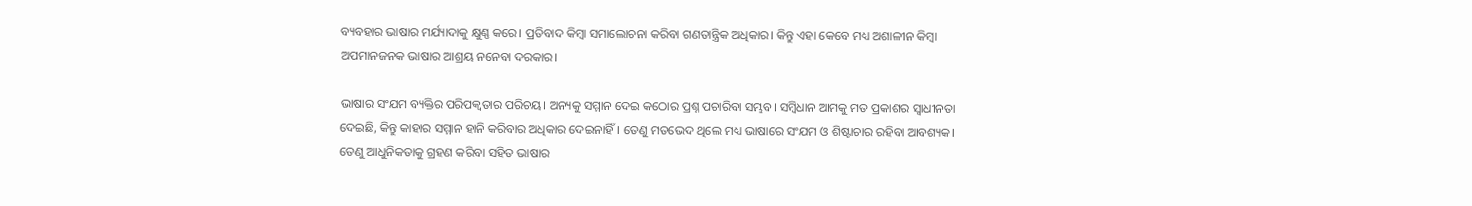ବ୍ୟବହାର ଭାଷାର ମର୍ଯ୍ୟାଦାକୁ କ୍ଷୁଣ୍ଣ କରେ। ପ୍ରତିବାଦ କିମ୍ବା ସମାଲୋଚନା କରିବା ଗଣତାନ୍ତ୍ରିକ ଅଧିକାର। କିନ୍ତୁ ଏହା କେବେ ମଧ୍ୟ ଅଶାଳୀନ କିମ୍ବା ଅପମାନଜନକ ଭାଷାର ଆଶ୍ରୟ ନନେବା ଦରକାର।

ଭାଷାର ସଂଯମ ବ୍ୟକ୍ତିର ପରିପକ୍ୱତାର ପରିଚୟ। ଅନ୍ୟକୁ ସମ୍ମାନ ଦେଇ କଠୋର ପ୍ରଶ୍ନ ପଚାରିବା ସମ୍ଭବ। ସମ୍ବିଧାନ ଆମକୁ ମତ ପ୍ରକାଶର ସ୍ୱାଧୀନତା ଦେଇଛି, କିନ୍ତୁ କାହାର ସମ୍ମାନ ହାନି କରିବାର ଅଧିକାର ଦେଇନାହିଁ। ତେଣୁ ମତଭେଦ ଥିଲେ ମଧ୍ୟ ଭାଷାରେ ସଂଯମ ଓ ଶିଷ୍ଟାଚାର ରହିବା ଆବଶ୍ୟକ। ତେଣୁ ଆଧୁନିକତାକୁ ଗ୍ରହଣ କରିବା ସହିତ ଭାଷାର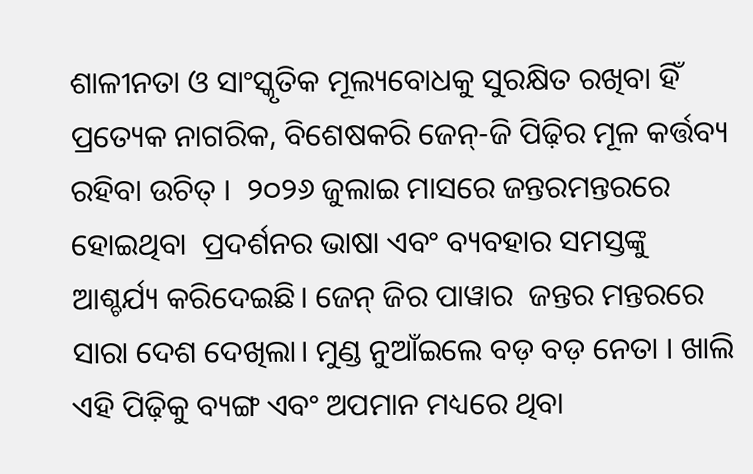ଶାଳୀନତା ଓ ସାଂସ୍କୃତିକ ମୂଲ୍ୟବୋଧକୁ ସୁରକ୍ଷିତ ରଖିବା ହିଁ ପ୍ରତ୍ୟେକ ନାଗରିକ, ବିଶେଷକରି ଜେନ୍-ଜି ପିଢ଼ିର ମୂଳ କର୍ତ୍ତବ୍ୟ ରହିବା ଉଚିତ୍‌ ।  ୨୦୨୬ ଜୁଲାଇ ମାସରେ ଜନ୍ତରମନ୍ତରରେ  ହୋଇଥିବା  ପ୍ରଦର୍ଶନର ଭାଷା ଏବଂ ବ୍ୟବହାର ସମସ୍ତଙ୍କୁ ଆଶ୍ଚର୍ଯ୍ୟ କରିଦେଇଛି। ଜେନ୍‌ ଜିର ପାୱାର  ଜନ୍ତର ମନ୍ତରରେ ସାରା ଦେଶ ଦେଖିଲା। ମୁଣ୍ଡ ନୁଆଁଇଲେ ବଡ଼ ବଡ଼ ନେତା । ଖାଲି  ଏହି ପିଢ଼ିକୁ ବ୍ୟଙ୍ଗ ଏବଂ ଅପମାନ ମଧ୍ୟରେ ଥିବା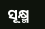ସୂକ୍ଷ୍ମ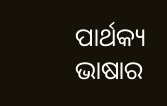ପାର୍ଥକ୍ୟ ଭାଷାର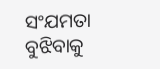ସଂଯମତା ବୁଝିବାକୁ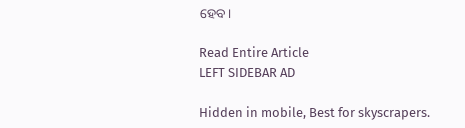ହେବ।

Read Entire Article
LEFT SIDEBAR AD

Hidden in mobile, Best for skyscrapers.